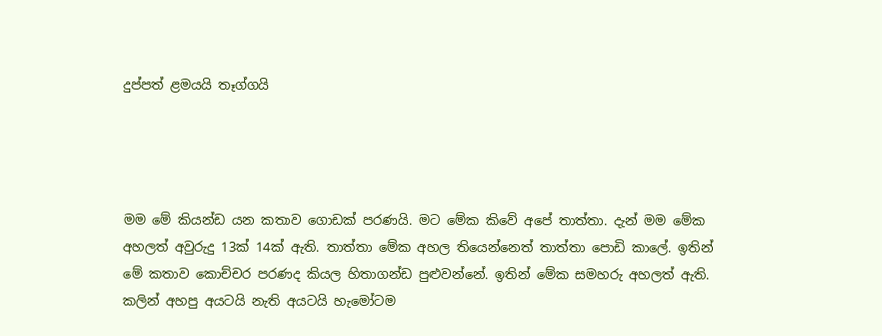දුප්පත් ළමයයි තෑග්ගයි




මම මේ කියන්ඩ යන කතාව ගොඩක් පරණයි. මට මේක කිවේ අපේ තාත්තා. දැන් මම මේක අහලත් අවුරුදු 13ක් 14ක් ඇති. තාත්තා මේක අහල තියෙන්නෙත් තාත්තා පොඩි කාලේ. ඉතින් මේ කතාව කොච්චර පරණද කියල හිතාගන්ඩ පුළුවන්නේ. ඉතින් මේක සමහරු අහලත් ඇති. කලින් අහපු අයටයි නැති අයටයි හැමෝටම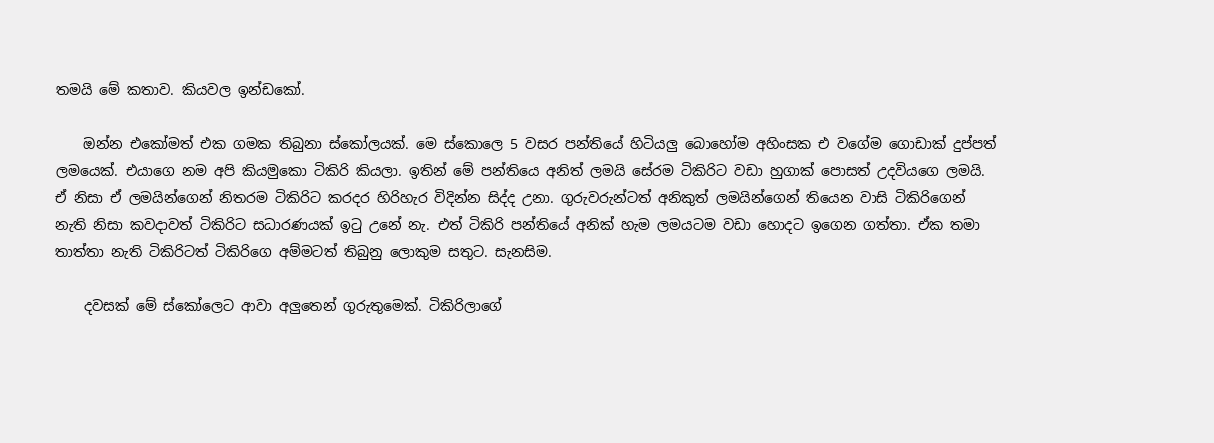තමයි මේ කතාව. කියවල ඉන්ඩකෝ.

    ඔන්න එකෝමත් එක ගමක තිබුනා ස්කෝලයක්. මෙ ස්කොලෙ 5 වසර පන්තියේ හිටියලු බොහෝම අහිංසක එ වගේම ගොඩාක් දුප්පත් ලමයෙක්. එයාගෙ නම අපි කියමුකො ටිකිරි කියලා. ඉතින් මේ පන්තියෙ අනිත් ලමයි සේරම ටිකිරිට වඩා හුගාක් පොසත් උදවියගෙ ලමයි. ඒ නිසා ඒ ලමයින්ගෙන් නිතරම ටිකිරිට කරදර හිරිහැර විදින්න සිද්ද උනා. ගුරුවරුන්ටත් අනිකුත් ලමයින්ගෙන් තියෙන වාසි ටිකිරිගෙන් නැති නිසා කවදාවත් ටිකිරිට සධාරණයක් ඉ‍ටු උනේ නැ. එත් ටිකිරි පන්තියේ අනික් හැම ලමයටම වඩා හොදට ඉගෙන ගත්තා. ඒක තමා තාත්තා නැති ටිකිරිටත් ටිකිරිගෙ අම්මටත් තිබුනු ලොකුම සතුට. සැනසිම.

    දවසක් මේ ස්කෝලෙට ආවා අලුතෙන් ගුරුතුමෙක්. ටිකිරිලාගේ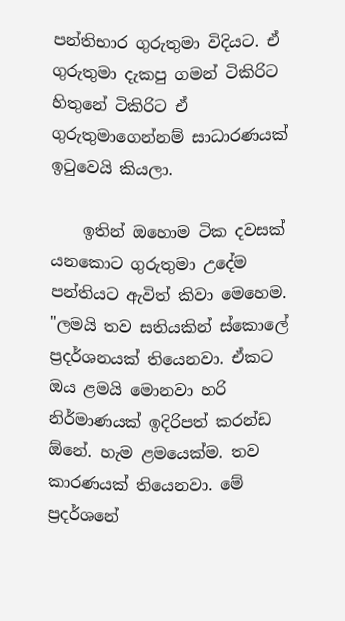පන්තිභාර ගුරුතුමා විදියට. ඒ ගුරුතුමා දැකපු ගමන් ටිකිරිට හිතුනේ ටිකිරිට ඒ ගුරුතුමාගෙන්නම් සාධාරණයක් ඉටුවෙයි කියලා.

    ඉතින් ඔහොම ටික දවසක් යනකොට ගුරුතුමා උදේම පන්තියට ඇවිත් කිවා මෙහෙම.
"ලමයි තව සතියකින් ස්කොලේ ප්‍රදර්ශනයක් තියෙනවා. ඒකට ඔය ළමයි මොනවා හරි නිර්මාණයක් ඉදිරිපත් කරන්ඩ ඕනේ. හැම ළමයෙක්ම. තව කාරණයක් තියෙනවා. මේ ප්‍රදර්ශනේ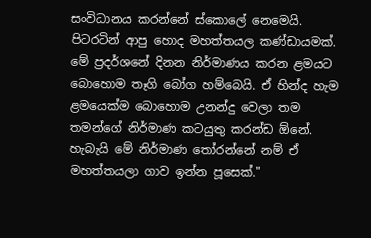සංවිධානය කරන්නේ ස්කොලේ නෙමෙයි. පිටරටින් ආපු හොද මහත්තයල කණ්ඩායමක්. මේ ප්‍රදර්ශනේ දිනන නිර්මාණය කරන ළමයට බොහොම තෑගි බෝග හම්බෙයි. ඒ හින්ද හැම ළමයෙක්ම බොහොම උනන්දු වෙලා තම තමන්ගේ නිර්මාණ කටයුතු කරන්ඩ ඕනේ. හැබැයි මේ නිර්මාණ තෝරන්නේ නම් ඒ මහත්තයලා ගාව ඉන්න පූසෙක්."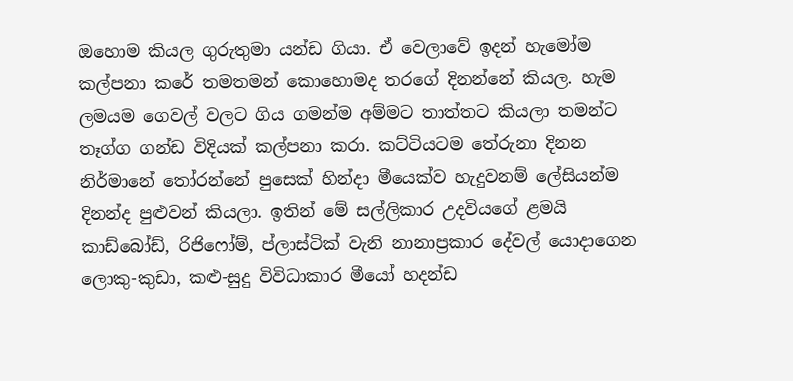ඔහොම කියල ගුරුතුමා යන්ඩ ගියා. ඒ වෙලාවේ ඉදන් හැමෝම කල්පනා කරේ තමතමන් කොහොමද තරගේ දිනන්නේ කියල. හැම ලමයම ගෙවල් වලට ගිය ගමන්ම අම්මට තාත්තට කියලා තමන්ට තෑග්ග ගන්ඩ විදියක් කල්පනා කරා. කට්ටියටම තේරුනා දිනන නිර්මානේ තෝරන්නේ පුසෙක් හින්දා මීයෙක්ව හැදුවනම් ලේසියන්ම දිනන්ද පුළුවන් කියලා. ඉතින් මේ සල්ලිකාර උදවියගේ ළමයි කාඩ්බෝඩ්, රිජිෆෝම්, ප්ලාස්ටික් වැනි නානාප්‍රකාර දේවල් යොදාගෙන ලොකු-කුඩා, කළු-සුදු විවිධාකාර මීයෝ හදන්ඩ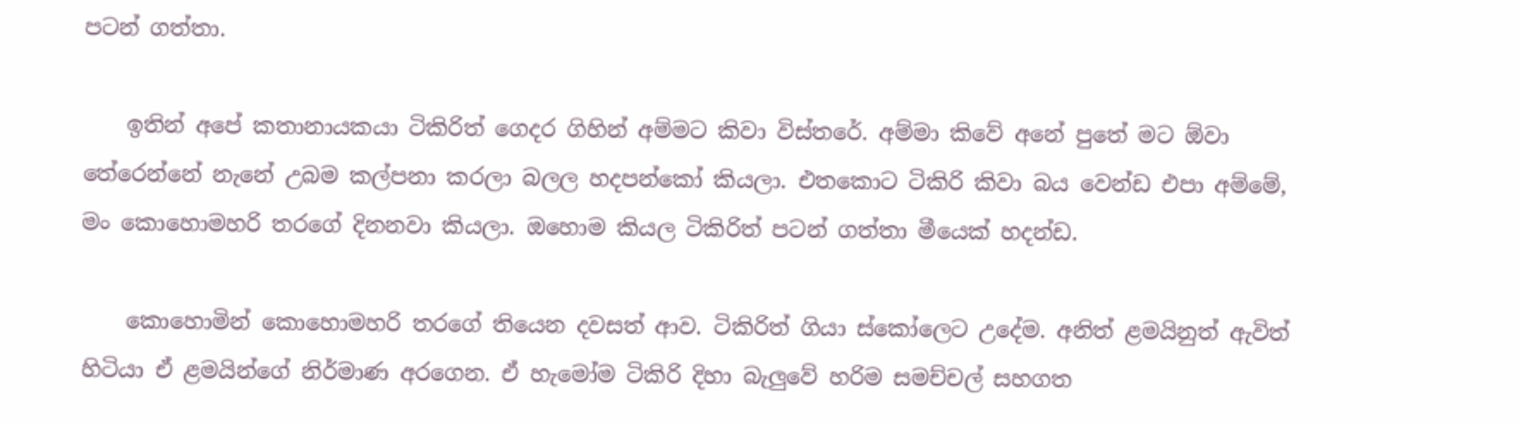පටන් ගත්තා.

    ඉතින් අපේ කතානායකයා ටිකිරිත් ගෙදර ගිහින් අම්මට කිවා විස්තරේ. අම්මා කිවේ අනේ පුතේ මට ඕවා තේරෙන්නේ නැනේ උබම කල්පනා කරලා බලල හදපන්කෝ කියලා. එතකොට ටිකිරි කිවා බය වෙන්ඩ එපා අම්මේ, මං කොහොමහරි තරගේ දිනනවා කියලා. ඔහොම කියල ටිකිරිත් පටන් ගත්තා මීයෙක් හදන්ඩ.

    කොහොමින් කොහොමහරි තරගේ තියෙන දවසත් ආව. ටිකිරිත් ගියා ස්කෝලෙට උදේම. අනිත් ළමයිනුත් ඇවිත් හිටියා ඒ ළමයින්ගේ නිර්මාණ අරගෙන. ඒ හැමෝම ටිකිරි දිහා බැලුවේ හරිම සමච්චල් සහගත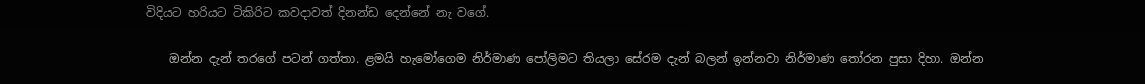විදියට හරියට ටිකිරිට කවදාවත් දිනන්ඩ දෙන්නේ නැ වගේ.

    ඔන්න දැන් තරගේ පටන් ගත්තා. ළමයි හැමෝගෙම නිර්මාණ පෝලිමට තියලා සේරම දැන් බලන් ඉන්නවා නිර්මාණ තෝරන පුසා දිහා. ඔන්න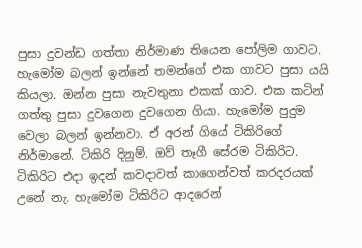පුසා දුවන්ඩ ගත්තා නිර්මාණ තියෙන පෝලිම ගාවට. හැමෝම බලන් ඉන්නේ තමන්ගේ එක ගාවට පුසා යයි කියලා. ඔන්න පුසා නැවතුනා එකක් ගාව. එක කටින් ගත්තු පුසා දුවගෙන දුවගෙන ගියා. හැමෝම පුදුම වෙලා බලන් ඉන්නවා. ඒ අරන් ගියේ ටිකිරිගේ නිර්මානේ. ටිකිරි දිනුම්. ඔව් තෑගී සේරම ටිකිරිට. ටිකිරිට එදා ඉදන් කවදාවත් කාගෙන්වත් කරදරයක් උනේ නැ. හැමෝම ටිකිරිට ආදරෙන්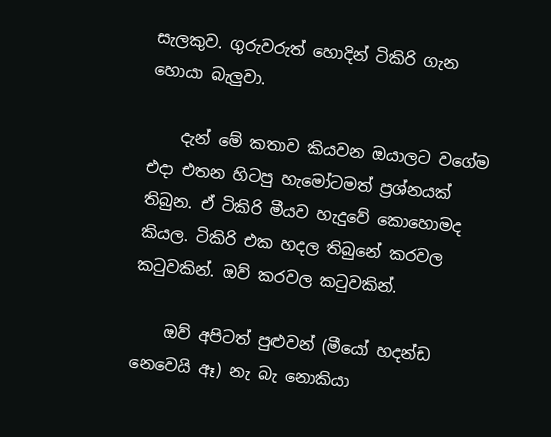සැලකුව. ගුරුවරුත් හොදින් ටිකිරි ගැන හොයා බැලුවා.

    දැන් මේ කතාව කියවන ඔයාලට වගේම එදා එතන හිටපු හැමෝටමත් ප්‍රශ්නයක් තිබුන. ඒ ටිකිරි මීයව හැදුවේ කොහොමද කියල. ටිකිරි එක හදල තිබුනේ කරවල කටුවකින්. ඔව් කරවල කටුවකින්.

    ඔව් අපිටත් පුළුවන් (මීයෝ හදන්ඩ නෙවෙයි ඈ) නැ බැ නොකියා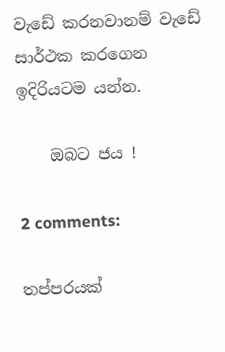වැඩේ කරනවානම් වැඩේ සාර්ථක කරගෙන ඉදිරියටම යන්න.

    ඔබට ජය !

2 comments:

තප්පරයක්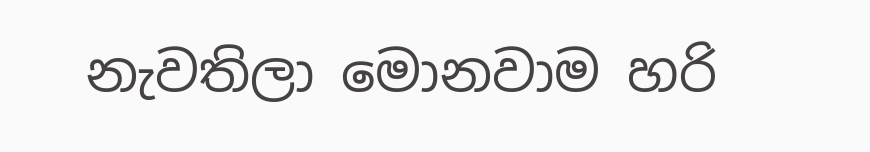නැවතිලා මොනවාම හරි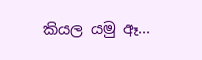කියල යමු ඈ...